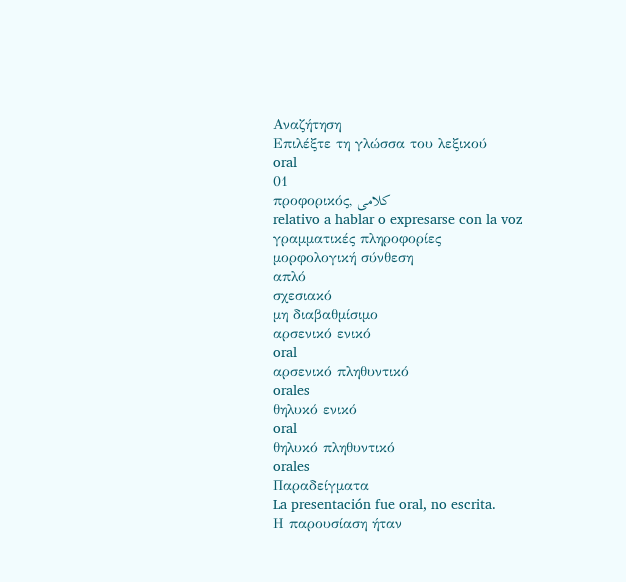Αναζήτηση
Επιλέξτε τη γλώσσα του λεξικού
oral
01
προφορικός, کلامی
relativo a hablar o expresarse con la voz
γραμματικές πληροφορίες
μορφολογική σύνθεση
απλό
σχεσιακό
μη διαβαθμίσιμο
αρσενικό ενικό
oral
αρσενικό πληθυντικό
orales
θηλυκό ενικό
oral
θηλυκό πληθυντικό
orales
Παραδείγματα
La presentación fue oral, no escrita.
Η παρουσίαση ήταν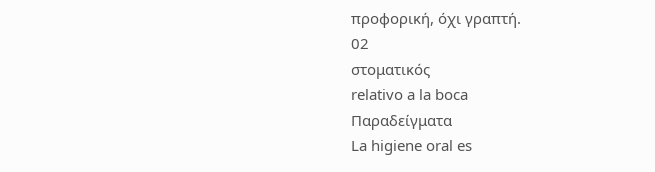προφορική, όχι γραπτή.
02
στοματικός
relativo a la boca
Παραδείγματα
La higiene oral es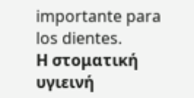importante para los dientes.
Η στοματική υγιεινή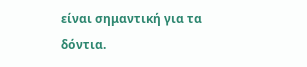είναι σημαντική για τα δόντια.